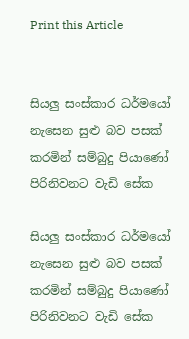Print this Article


සියලු සංස්කාර ධර්මයෝ නැසෙන සුළු බව පසක් කරමින් සම්බුදු පියාණෝ පිරිනිවනට වැඩි සේක

සියලු සංස්කාර ධර්මයෝ නැසෙන සුළු බව පසක් කරමින් සම්බුදු පියාණෝ පිරිනිවනට වැඩි සේක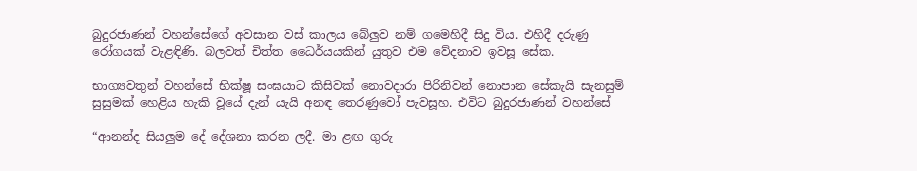බුදුරජාණන් වහන්සේගේ අවසාන වස් කාලය බේලුව නම් ගමෙහිදී සිදු විය. එහිදී දරුණු රෝගයක් වැළඳිණි. බලවත් චිත්ත ධෛර්යයකින් යුතුව එම වේදනාව ඉවසූ සේක.

භාග්‍යවතුන් වහන්සේ භික්ෂූ සංඝයාට කිසිවක් නොවදාරා පිරිනිවන් නොපාන සේකැයි සැනසුම් සුසුමක් හෙළිය හැකි වූයේ දැන් යැයි අනඳ තෙරණුවෝ පැවසූහ. එවිට බුදුරජාණන් වහන්සේ

“ආනන්ද සියලුම දේ දේශනා කරන ලදී. මා ළඟ ගුරු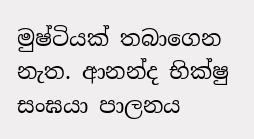මුෂ්ටියක් තබාගෙන නැත. ආනන්ද භික්ෂු සංඝයා පාලනය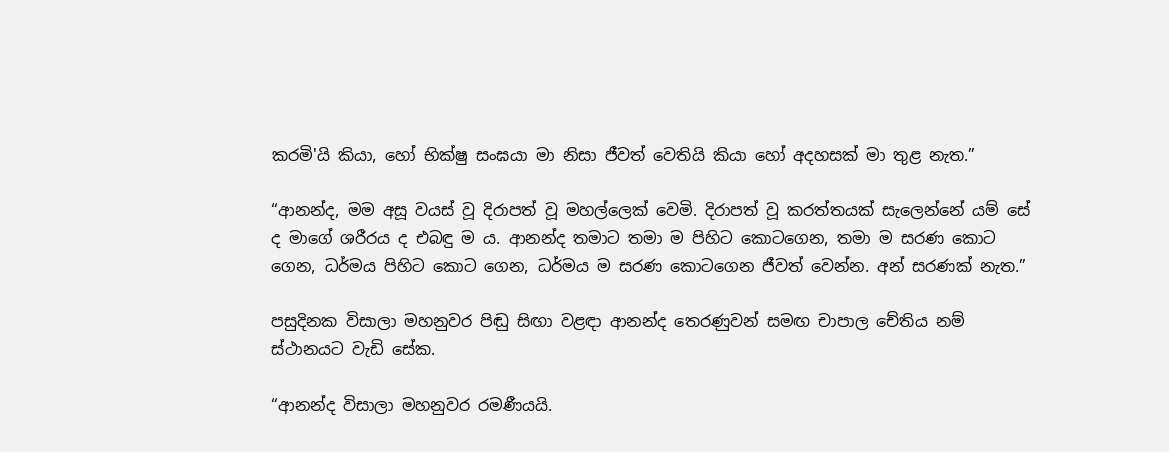කරමි'යි කියා, හෝ භික්ෂු සංඝයා මා නිසා ජීවත් වෙතියි කියා හෝ අදහසක් මා තුළ නැත.”

“ආනන්ද, මම අසූ වයස් වූ දිරාපත් වූ මහල්ලෙක් වෙමි. දිරාපත් වූ කරත්තයක් සැලෙන්නේ යම් සේ ද මාගේ ශරීරය ද එබඳු ම ය. ආනන්ද තමාට තමා ම පිහිට කොටගෙන, තමා ම සරණ කොට ගෙන, ධර්මය පිහිට කොට ගෙන, ධර්මය ම සරණ කොටගෙන ජීවත් වෙන්න. අන් සරණක් නැත.”

පසුදිනක විසාලා මහනුවර පිඬු සිඟා වළඳා ආනන්ද තෙරණුවන් සමඟ චාපාල චේතිය නම් ස්ථානයට වැඩි සේක.

“ආනන්ද විසාලා මහනුවර රමණීයයි.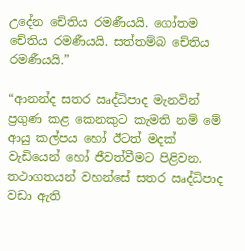උදේන චේතිය රමණීයයි. ගෝතම චේතිය රමණීයයි. සත්තම්බ චේතිය රමණීයයි.”

“ආනන්ද සතර ඍද්ධිපාද මැනවින් ප්‍රගුණ කළ කෙනකුට කැමති නම් මේ ආයු කල්පය හෝ ඊටත් මදක් වැඩියෙන් හෝ ජීවත්වීමට පිළිවන. තථාගතයන් වහන්සේ සතර ඍද්ධිපාද වඩා ඇති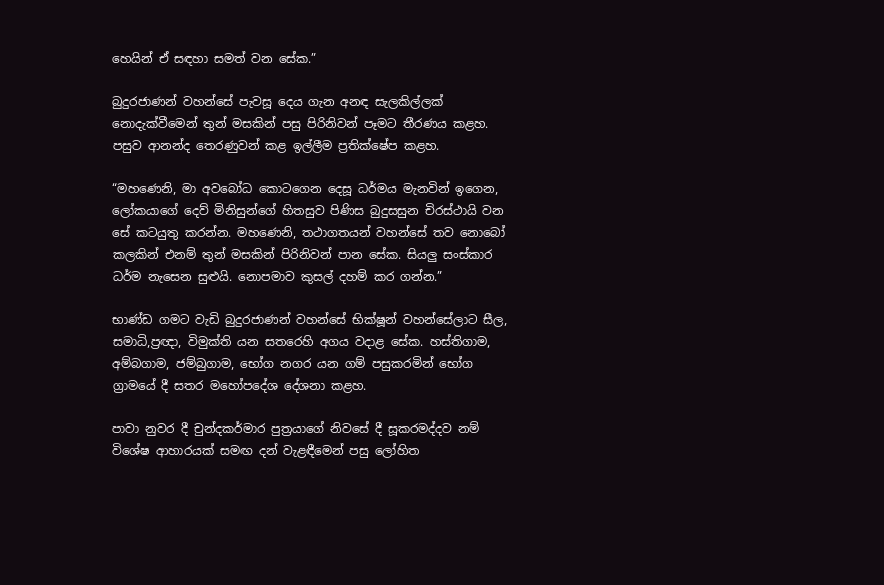හෙයින් ඒ සඳහා සමත් වන සේක.”

බුදුරජාණන් වහන්සේ පැවසූ දෙය ගැන අනඳ සැලකිල්ලක් නොදැක්වීමෙන් තුන් මසකින් පසු පිරිනිවන් පෑමට තීරණය කළහ. පසුව ආනන්ද තෙරණුවන් කළ ඉල්ලීම ප්‍රතික්ෂේප කළහ.

“මහණෙනි, මා අවබෝධ කොටගෙන දෙසූ ධර්මය මැනවින් ඉගෙන, ලෝකයාගේ දෙව් මිනිසුන්ගේ හිතසුව පිණිස බුදුසසුන චිරස්ථායි වන සේ කටයුතු කරන්න. මහණෙනි, තථාගතයන් වහන්සේ තව නොබෝ කලකින් එනම් තුන් මසකින් පිරිනිවන් පාන සේක. සියලු සංස්කාර ධර්ම නැසෙන සුළුයි. නොපමාව කුසල් දහම් කර ගන්න.”

භාණ්ඩ ගමට වැඩි බුදුරජාණන් වහන්සේ භික්ෂූන් වහන්සේලාට සීල, සමාධි,ප්‍රඥා, විමුක්ති යන සතරෙහි අගය වදාළ සේක. හස්තිගාම, අම්බගාම, ජම්බුගාම, භෝග නගර යන ගම් පසුකරමින් භෝග ග්‍රාමයේ දී සතර මහෝපදේශ දේශනා කළහ.

පාවා නුවර දී චුන්දකර්මාර පුත්‍රයාගේ නිවසේ දී සූකරමද්දව නම් විශේෂ ආහාරයක් සමඟ දන් වැළඳීමෙන් පසු ලෝහිත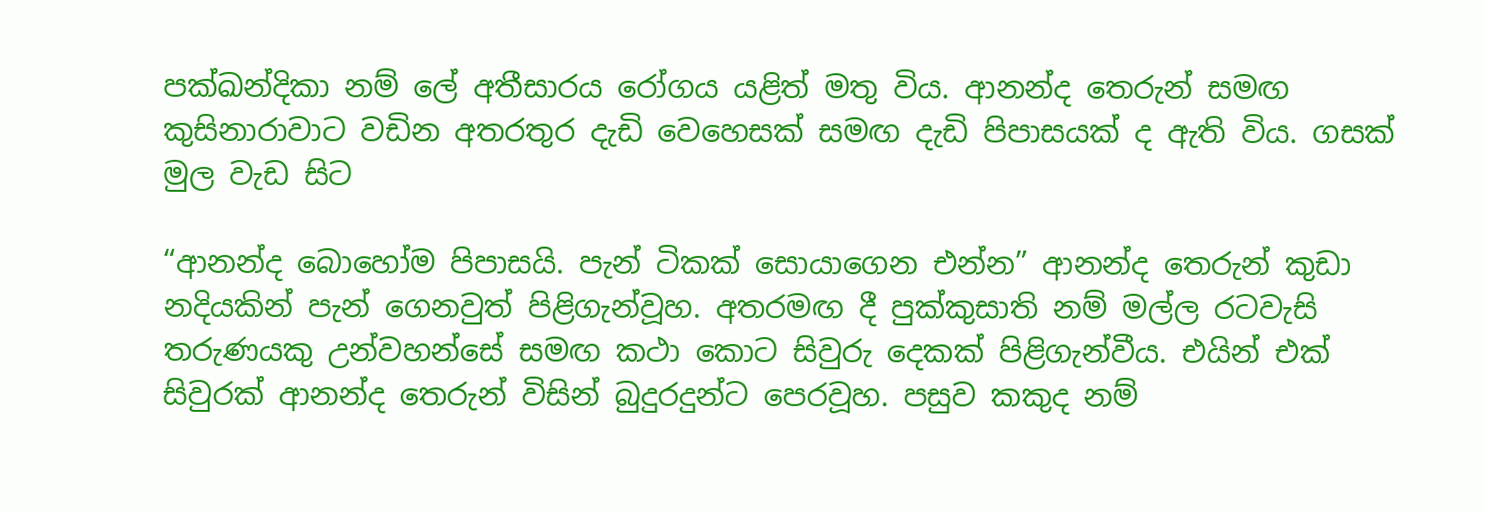පක්ඛන්දිකා නම් ලේ අතීසාරය රෝගය යළිත් මතු විය. ආනන්ද තෙරුන් සමඟ කුසිනාරාවාට වඩින අතරතුර දැඩි වෙහෙසක් සමඟ දැඩි පිපාසයක් ද ඇති විය. ගසක් මුල වැඩ සිට

“ආනන්ද බොහෝම පිපාසයි. පැන් ටිකක් සොයාගෙන එන්න” ආනන්ද තෙරුන් කුඩා නදියකින් පැන් ගෙනවුත් පිළිගැන්වූහ. අතරමඟ දී පුක්කුසාති නම් මල්ල රටවැසි තරුණයකු උන්වහන්සේ සමඟ කථා කොට සිවුරු දෙකක් පිළිගැන්වීය. එයින් එක් සිවුරක් ආනන්ද තෙරුන් විසින් බුදුරදුන්ට පෙරවූහ. පසුව කකුද නම්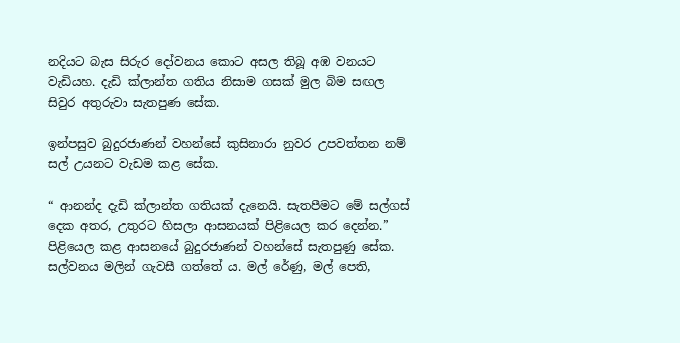නදියට බැස සිරුර දෝවනය කොට අසල තිබූ අඹ වනයට වැඩියහ. දැඩි ක්ලාන්ත ගතිය නිසාම ගසක් මුල බිම සඟල සිවුර අතුරුවා සැතපුණ සේක.

ඉන්පසුව බුදුරජාණන් වහන්සේ කුසිනාරා නුවර උපවත්තන නම් සල් උයනට වැඩම කළ සේක.

“ ආනන්ද දැඩි ක්ලාන්ත ගතියක් දැනෙයි. සැතපීමට මේ සල්ගස් දෙක අතර, උතුරට හිසලා ආසනයක් පිළියෙල කර දෙන්න.” පිළියෙල කළ ආසනයේ බුදුරජාණන් වහන්සේ සැතපුණු සේක. සල්වනය මලින් ගැවසී ගත්තේ ය. මල් රේණු, මල් පෙති,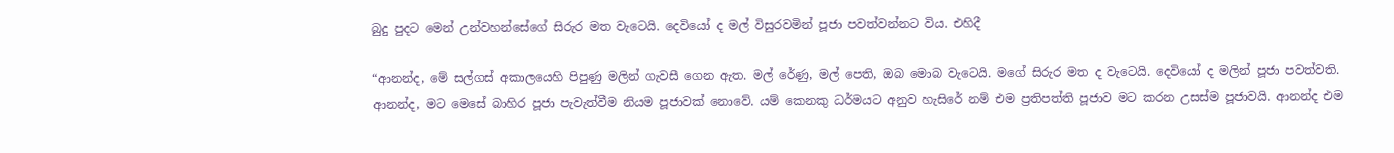බුදු පුදට මෙන් උන්වහන්සේගේ සිරුර මත වැටෙයි. දෙවියෝ ද මල් විසුරවමින් පූජා පවත්වන්නට විය. එහිදී

“ආනන්ද, මේ සල්ගස් අකාලයෙහි පිපුණු මලින් ගැවසී ගෙන ඇත. මල් රේණු, මල් පෙති, ඔබ මොබ වැටෙයි. මගේ සිරුර මත ද වැටෙයි. දෙවියෝ ද මලින් පූජා පවත්වති. ආනන්ද, මට මෙසේ බාහිර පූජා පැවැත්වීම නියම පූජාවක් නොවේ. යම් කෙනකු ධර්මයට අනුව හැසිරේ නම් එම ප්‍රතිපත්ති පූජාව මට කරන උසස්ම පූජාවයි. ආනන්ද එම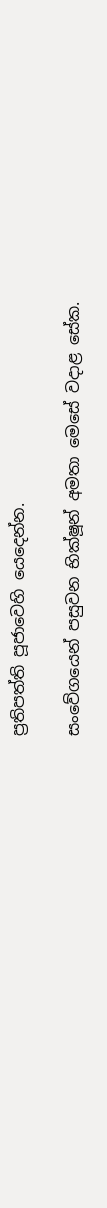ප්‍රතිපත්ති පූජාවෙහි යෙදෙන්න.

සංවේගයෙන් පසුවන භික්ෂූන් අමතා මෙසේ වදාළ සේක.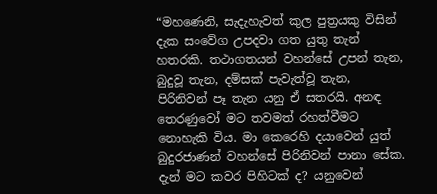“මහණෙනි, සැදැහැවත් කුල පුත්‍රයකු විසින් දැක සංවේග උපදවා ගත යුතු තැන් හතරකි. තථාගතයන් වහන්සේ උපන් තැන, බුදුවූ තැන, දම්සක් පැවැත්වූ තැන, පිරිනිවන් පෑ තැන යනු ඒ සතරයි. අනඳ තෙරණුවෝ මට තවමත් රහත්වීමට නොහැකි විය. මා කෙරෙහි දයාවෙන් යුත් බුදුරජාණන් වහන්සේ පිරිනිවන් පානා සේක. දැන් මට කවර පිහිටක් ද? යනුවෙන්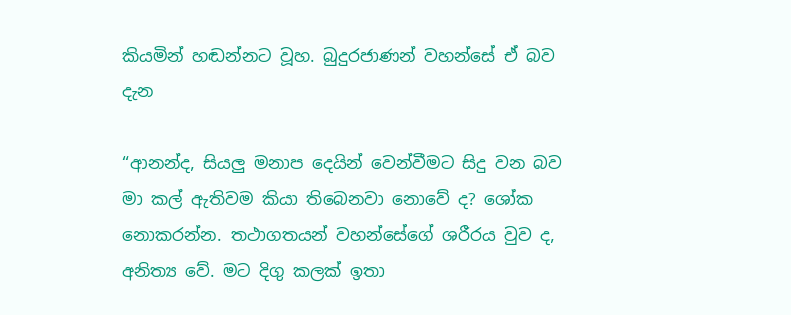කියමින් හඬන්නට වූහ. බුදුරජාණන් වහන්සේ ඒ බව දැන

“ආනන්ද, සියලු මනාප දෙයින් වෙන්වීමට සිදු වන බව මා කල් ඇතිවම කියා තිබෙනවා නොවේ ද? ශෝක නොකරන්න. තථාගතයන් වහන්සේගේ ශරීරය වුව ද, අනිත්‍ය වේ. මට දිගු කලක් ඉතා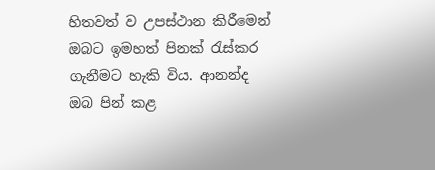හිතවත් ව උපස්ථාන කිරීමෙන් ඔබට ඉමහත් පිනක් රැස්කර ගැනීමට හැකි විය. ආනන්ද ඔබ පින් කළ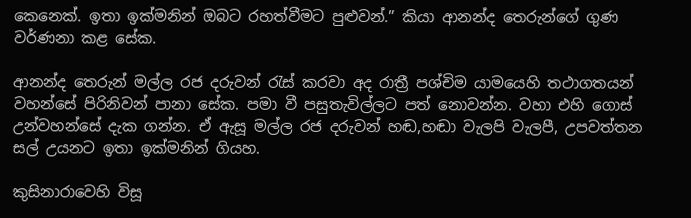කෙනෙක්. ඉතා ඉක්මනින් ඔබට රහත්වීමට පුළුවන්.” කියා ආනන්ද තෙරුන්ගේ ගුණ වර්ණනා කළ සේක.

ආනන්ද තෙරුන් මල්ල රජ දරුවන් රැස් කරවා අද රාත්‍රී පශ්චිම යාමයෙහි තථාගතයන් වහන්සේ පිරිනිවන් පානා සේක. පමා වී පසුතැවිල්ලට පත් නොවන්න. වහා එහි ගොස් උන්වහන්සේ දැක ගන්න. ඒ ඇසූ මල්ල රජ දරුවන් හඬ,හඬා වැලපි වැලපී, උපවත්තන සල් උයනට ඉතා ඉක්මනින් ගියහ.

කුසිනාරාවෙහි විසූ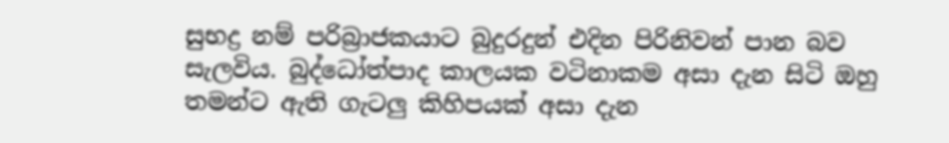සුභද්‍ර නම් පරිබ්‍රාජකයාට බුදුරදුන් එදින පිරිනිවන් පාන බව සැලවිය. බුද්ධෝත්පාද කාලයක වටිනාකම අසා දැන සිටි ඔහු තමන්ට ඇති ගැටලු කිහිපයක් අසා දැන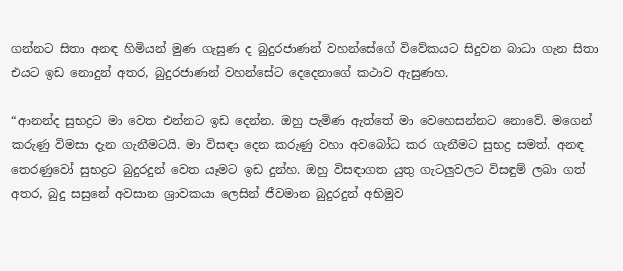ගන්නට සිතා අනඳ හිමියන් මුණ ගැසුණ ද බුදුරජාණන් වහන්සේගේ විවේකයට සිදුවන බාධා ගැන සිතා එයට ඉඩ නොදුන් අතර, බුදුරජාණන් වහන්සේට දෙදෙනාගේ කථාව ඇසුණහ.

“ආනන්ද සුභද්‍රට මා වෙත එන්නට ඉඩ දෙන්න. ඔහු පැමිණ ඇත්තේ මා වෙහෙසන්නට නොවේ. මගෙන් කරුණු විමසා දැන ගැනීමටයි. මා විසඳා දෙන කරුණු වහා අවබෝධ කර ගැනීමට සුභද්‍ර සමත්. අනඳ තෙරණුවෝ සුභද්‍රට බුදුරදුන් වෙත යෑමට ඉඩ දුන්හ. ඔහු විසඳාගත යුතු ගැටලුවලට විසඳුම් ලබා ගත් අතර, බුදු සසුනේ අවසාන ශ්‍රාවකයා ලෙසින් ජීවමාන බුදුරදුන් අභිමුව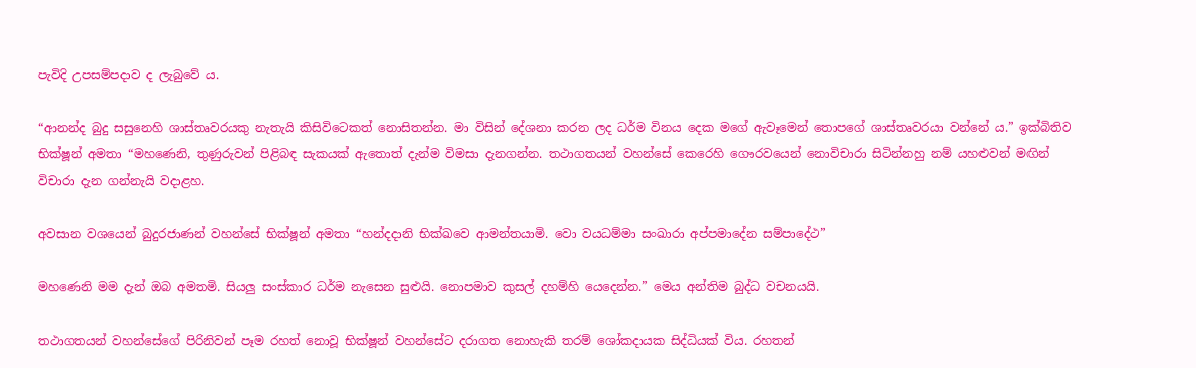පැවිදි උපසම්පදාව ද ලැබුවේ ය.

“ආනන්ද බුදු සසුනෙහි ශාස්තෘවරයකු නැතැයි කිසිවිටෙකත් නොසිතන්න. මා විසින් දේශනා කරන ලද ධර්ම විනය දෙක මගේ ඇවෑමෙන් තොපගේ ශාස්තෘවරයා වන්නේ ය.” ඉක්බිතිව භික්ෂූන් අමතා “මහණෙනි, තුණුරුවන් පිළිබඳ සැකයක් ඇතොත් දැන්ම විමසා දැනගන්න. තථාගතයන් වහන්සේ කෙරෙහි ගෞරවයෙන් නොවිචාරා සිටින්නහු නම් යහළුවන් මඟින් විචාරා දැන ගන්නැයි වදාළහ.

අවසාන වශයෙන් බුදුරජාණන් වහන්සේ භික්ෂූන් අමතා “හන්දදානි භික්ඛවෙ ආමන්තයාමි. වො වයධම්මා සංඛාරා අප්පමාදේන සම්පාදේථ”

මහණෙනි මම දැන් ඔබ අමතමි. සියලු සංස්කාර ධර්ම නැසෙන සුළුයි. නොපමාව කුසල් දහම්හි යෙදෙන්න.” මෙය අන්තිම බුද්ධ වචනයයි.

තථාගතයන් වහන්සේගේ පිරිනිවන් පෑම රහත් නොවූ භික්ෂූන් වහන්සේට දරාගත නොහැකි තරම් ශෝකදායක සිද්ධියක් විය. රහතන්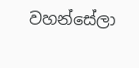වහන්සේලා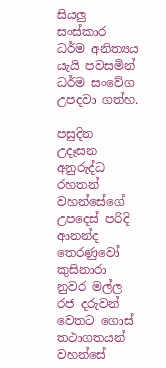සියලු සංස්කාර ධර්ම අනිත්‍යය යැයි පවසමින් ධර්ම සංවේග උපදවා ගත්හ.

පසුදින උදෑසන අනුරුද්ධ රහතන් වහන්සේගේ උපදෙස් පරිදි ආනන්ද තෙරණුවෝ කුසිනාරා නුවර මල්ල රජ දරුවන් වෙතට ගොස් තථාගතයන් වහන්සේ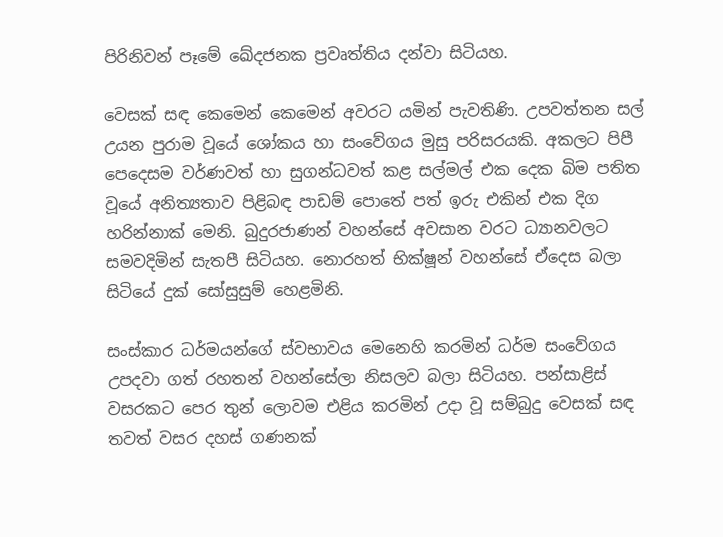පිරිනිවන් පෑමේ ඛේදජනක ප්‍රවෘත්තිය දන්වා සිටියහ.

වෙසක් සඳ කෙමෙන් කෙමෙන් අවරට යමින් පැවතිණි. උපවත්තන සල් උයන පුරාම වූයේ ශෝකය හා සංවේගය මුසු පරිසරයකි. අකලට පිපී පෙදෙසම වර්ණවත් හා සුගන්ධවත් කළ සල්මල් එක දෙක බිම පතිත වූයේ අනිත්‍යතාව පිළිබඳ පාඩම් පොතේ පත් ඉරු එකින් එක දිග හරින්නාක් මෙනි. බුදුරජාණන් වහන්සේ අවසාන වරට ධ්‍යානවලට සමවදිමින් සැතපී සිටියහ. නොරහත් භික්ෂූන් වහන්සේ ඒදෙස බලා සිටියේ දුක් සෝසුසුම් හෙළමිනි.

සංස්කාර ධර්මයන්ගේ ස්වභාවය මෙනෙහි කරමින් ධර්ම සංවේගය උපදවා ගත් රහතන් වහන්සේලා නිසලව බලා සිටියහ. පන්සාළිස් වසරකට පෙර තුන් ලොවම එළිය කරමින් උදා වූ සම්බුදු වෙසක් සඳ තවත් වසර දහස් ගණනක්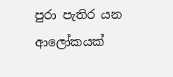පුරා පැතිර යන ආලෝකයක්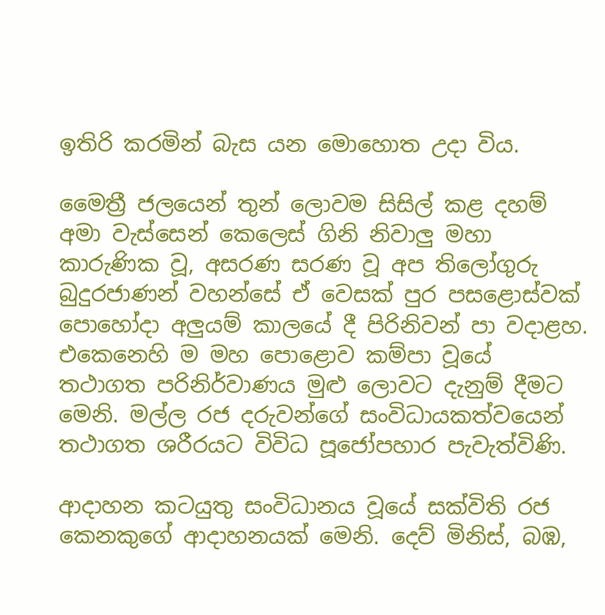ඉතිරි කරමින් බැස යන මොහොත උදා විය.

මෛත්‍රී ජලයෙන් තුන් ලොවම සිසිල් කළ දහම් අමා වැස්සෙන් කෙලෙස් ගිනි නිවාලු මහා කාරුණික වූ, අසරණ සරණ වූ අප තිලෝගුරු බුදුරජාණන් වහන්සේ ඒ වෙසක් පුර පසළොස්වක් පොහෝදා අලුයම් කාලයේ දී පිරිනිවන් පා වදාළහ. එකෙනෙහි ම මහ පොළොව කම්පා වූයේ තථාගත පරිනිර්වාණය මුළු ලොවට දැනුම් දීමට මෙනි. මල්ල රජ දරුවන්ගේ සංවිධායකත්වයෙන් තථාගත ශරීරයට විවිධ පූජෝපහාර පැවැත්විණි.

ආදාහන කටයුතු සංවිධානය වූයේ සක්විති රජ කෙනකුගේ ආදාහනයක් මෙනි. දෙව් මිනිස්, බඹ,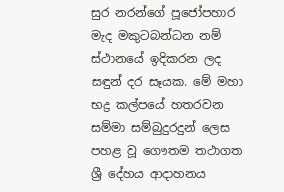සුර නරන්ගේ පූජෝපහාර මැද මකුටබන්ධන නම් ස්ථානයේ ඉදිකරන ලද සඳුන් දර සෑයක. මේ මහා භද්‍ර කල්පයේ හතරවන සම්මා සම්බුදුරදුන් ලෙස පහළ වූ ගෞතම තථාගත ශ්‍රී දේහය ආදාහනය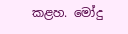කළහ. මෝදු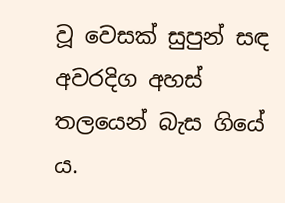වූ වෙසක් සුපුන් සඳ අවරදිග අහස් තලයෙන් බැස ගියේ ය.